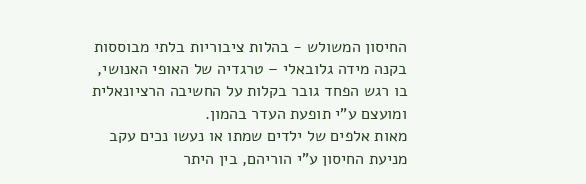החיסון המשולש - בהלות ציבוריות בלתי מבוססות בקנה מידה גלובאלי – טרגדיה של האופי האנושי,
בו רגש הפחד גובר בקלות על החשיבה הרציונאלית ומועצם ע"י תופעת העדר בהמון.
מאות אלפים של ילדים שמתו או נעשו נכים עקב מניעת החיסון ע"י הוריהם, בין היתר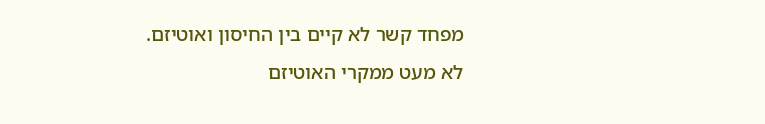מפחד קשר לא קיים בין החיסון ואוטיזם.
לא מעט ממקרי האוטיזם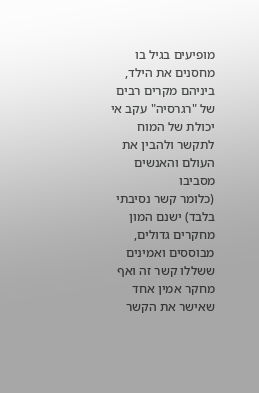מופיעים בגיל בו מחסנים את הילד, ביניהם מקרים רבים של "רגרסיה" עקב אי יכולת של המוח לתקשר ולהבין את העולם והאנשים מסביבו
(כלומר קשר נסיבתי בלבד) ישנם המון מחקרים גדולים, מבוססים ואמינים ששללו קשר זה ואף מחקר אמין אחד שאישר את הקשר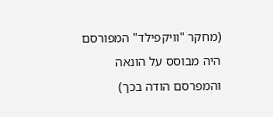(מחקר "וויקפילד" המפורסם היה מבוסס על הונאה והמפרסם הודה בכך)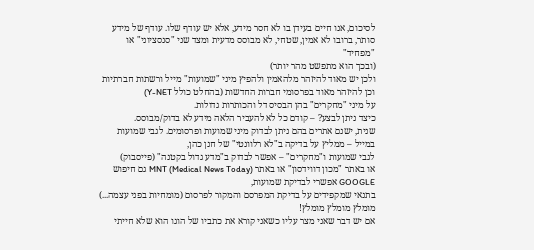לסיכום, אנו חיים בעידן בו לא חסר מידע, אלא יש עודף שלו. עודף של מידע סותר, ברובו לא אמין, שטחי, לא מבוסס מדעית ומצד שני "סנסציוני" או "מפחיד"
(ובכך הוא מתפשט מהר יותר)
ולכן יש מאוד להיזהר מלהאמין ולהפיץ מיני "שמועות" מייל ורשתות חברתיות וכן להיזהר מאוד בפרסומי חברות החדשות (בהחלט כולל Y-NET)
על מיני "מחקרים" בהן הבסיס דל והכותרות גדולות.
כיצד ניתן לבצע? – קודם כל לא להעביר הלאה מידע לא בדוק/מבוסס.
שנית, ישנם אתרים בהם ניתן לבדוק מיני שמועות ופרסומים. לגבי שמועות במייל – ממליץ על בדיקה ב"לא רלוונטי" של חנן כהן,
לגבי שמועות ו"מחקרים" – אפשר לבדוק ב"מדע גדול בקטנה" (פייסבוק)
או באתר "מכון דווידסון" או באתר MNT (Medical News Today) גם חיפוש GOOGLE אפשרי לבדיקת שמועות,
בתנאי שמקפידים על בדיקת המפרסם והמקור לפרסום (מומחיות בפני עצמה...)
מומלץ מומלץ מומלץ!
אם יש דבר שאני מצר עליו כשאני קורא את כתביו של הוגו הוא שלא חייתי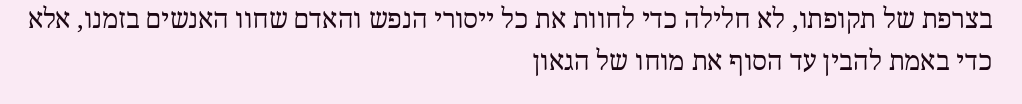בצרפת של תקופתו, לא חלילה כדי לחוות את כל ייסורי הנפש והאדם שחוו האנשים בזמנו, אלא כדי באמת להבין עד הסוף את מוחו של הגאון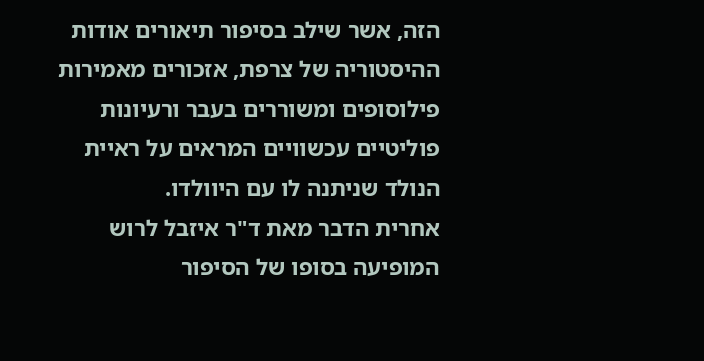הזה, אשר שילב בסיפור תיאורים אודות ההיסטוריה של צרפת, אזכורים מאמירות פילוסופים ומשוררים בעבר ורעיונות פוליטיים עכשוויים המראים על ראיית הנולד שניתנה לו עם היוולדו.
אחרית הדבר מאת ד"ר איזבל לרוש המופיעה בסופו של הסיפור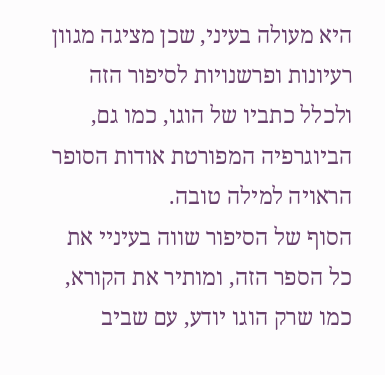היא מעולה בעיני, שכן מציגה מגוון רעיונות ופרשנויות לסיפור הזה ולכלל כתביו של הוגו, כמו גם, הביוגרפיה המפורטת אודות הסופר הראויה למילה טובה.
הסוף של הסיפור שווה בעיניי את כל הספר הזה, ומותיר את הקורא, כמו שרק הוגו יודע, עם שביב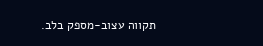תקווה עצוב-מספק בלב.